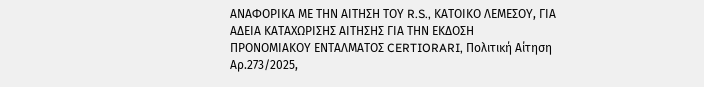ΑΝΑΦΟΡΙΚΑ ΜΕ ΤΗΝ ΑΙΤΗΣΗ ΤΟΥ R.S., ΚΑΤΟΙΚΟ ΛΕΜΕΣΟΥ, ΓΙΑ ΑΔΕΙΑ ΚΑΤΑΧΩΡΙΣΗΣ ΑΙΤΗΣΗΣ ΓΙΑ ΤΗΝ ΕΚΔΟΣΗ ΠΡΟΝΟΜΙΑΚΟΥ ΕΝΤΑΛΜΑΤΟΣ CERTIORARI, Πολιτική Αίτηση Αρ.273/2025,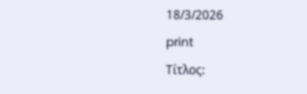18/3/2026
print
Τίτλος: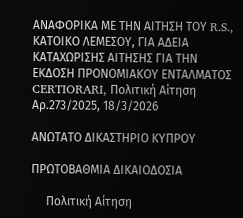ΑΝΑΦΟΡΙΚΑ ΜΕ ΤΗΝ ΑΙΤΗΣΗ ΤΟΥ R.S., ΚΑΤΟΙΚΟ ΛΕΜΕΣΟΥ, ΓΙΑ ΑΔΕΙΑ ΚΑΤΑΧΩΡΙΣΗΣ ΑΙΤΗΣΗΣ ΓΙΑ ΤΗΝ ΕΚΔΟΣΗ ΠΡΟΝΟΜΙΑΚΟΥ ΕΝΤΑΛΜΑΤΟΣ CERTIORARI, Πολιτική Αίτηση Αρ.273/2025, 18/3/2026

ΑΝΩΤΑΤΟ ΔΙΚΑΣΤΗΡΙΟ ΚΥΠΡΟΥ

ΠΡΩΤΟΒΑΘΜΙΑ ΔΙΚΑΙΟΔΟΣΙΑ

     Πολιτική Αίτηση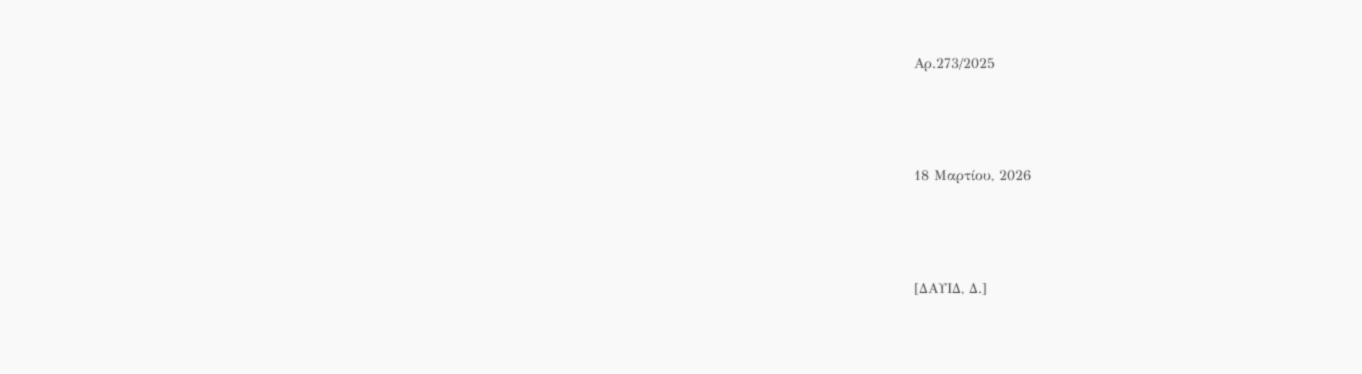Αρ.273/2025



18 Μαρτίου, 2026



[ΔΑΥΙΔ, Δ.]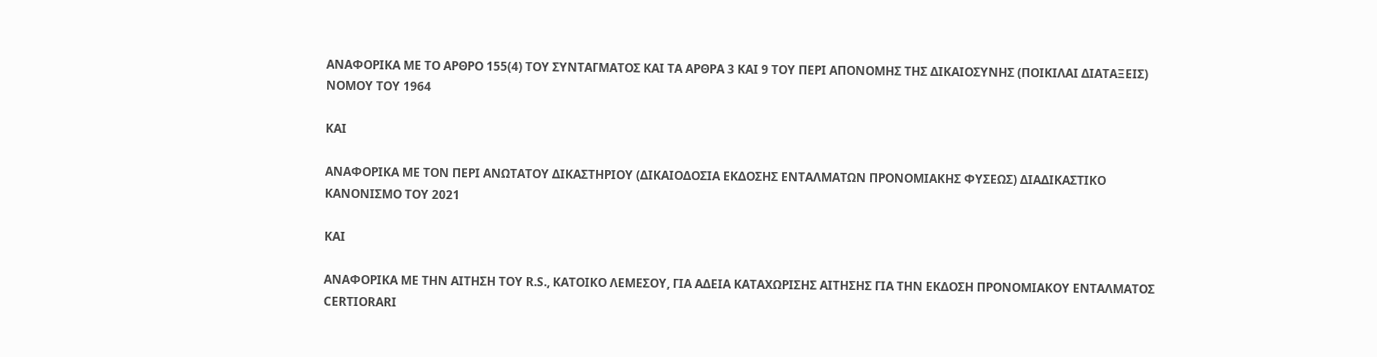ΑΝΑΦΟΡΙΚΑ ΜΕ ΤΟ ΑΡΘΡΟ 155(4) ΤΟΥ ΣΥΝΤΑΓΜΑΤΟΣ ΚΑΙ ΤΑ ΑΡΘΡΑ 3 ΚΑΙ 9 ΤΟΥ ΠΕΡΙ ΑΠΟΝΟΜΗΣ ΤΗΣ ΔΙΚΑΙΟΣΥΝΗΣ (ΠΟΙΚΙΛΑΙ ΔΙΑΤΑΞΕΙΣ) ΝΟΜΟΥ ΤΟΥ 1964

ΚΑΙ

ΑΝΑΦΟΡΙΚΑ ΜΕ ΤΟΝ ΠΕΡΙ ΑΝΩΤΑΤΟΥ ΔΙΚΑΣΤΗΡΙΟΥ (ΔΙΚΑΙΟΔΟΣΙΑ ΕΚΔΟΣΗΣ ΕΝΤΑΛΜΑΤΩΝ ΠΡΟΝΟΜΙΑΚΗΣ ΦΥΣΕΩΣ) ΔΙΑΔΙΚΑΣΤΙΚΟ ΚΑΝΟΝΙΣΜΟ TOY 2021

ΚΑΙ

ΑΝΑΦΟΡΙΚΑ ΜΕ ΤΗΝ ΑΙΤΗΣΗ ΤΟΥ R.S., ΚΑΤΟΙΚΟ ΛΕΜΕΣΟΥ, ΓΙΑ ΑΔΕΙΑ ΚΑΤΑΧΩΡΙΣΗΣ ΑΙΤΗΣΗΣ ΓΙΑ ΤΗΝ ΕΚΔΟΣΗ ΠΡΟΝΟΜΙΑΚΟΥ ΕΝΤΑΛΜΑΤΟΣ CERTIORARI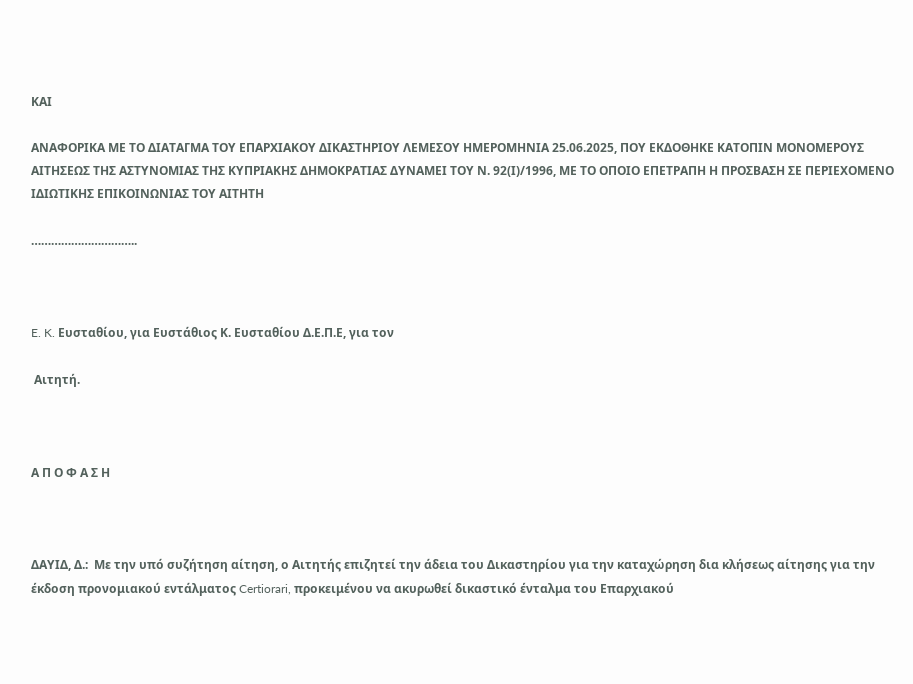ΚΑΙ

ΑΝΑΦΟΡΙΚΑ ΜΕ ΤO ΔΙΑΤΑΓΜΑ ΤΟΥ ΕΠΑΡΧΙΑΚΟΥ ΔΙΚΑΣΤΗΡΙΟΥ ΛΕΜΕΣΟΥ ΗΜΕΡΟΜΗΝΙΑ 25.06.2025, ΠΟΥ ΕΚΔΟΘΗΚΕ ΚΑΤΟΠΙΝ ΜΟΝΟΜΕΡΟΥΣ ΑΙΤΗΣΕΩΣ ΤΗΣ ΑΣΤΥΝΟΜΙΑΣ ΤΗΣ ΚΥΠΡΙΑΚΗΣ ΔΗΜΟΚΡΑΤΙΑΣ ΔΥΝΑΜΕΙ ΤΟΥ Ν. 92(Ι)/1996, ΜΕ ΤΟ ΟΠΟΙΟ ΕΠΕΤΡΑΠΗ Η ΠΡΟΣΒΑΣΗ ΣΕ ΠΕΡΙΕΧΟΜΕΝΟ ΙΔΙΩΤΙΚΗΣ ΕΠΙΚΟΙΝΩΝΙΑΣ ΤΟΥ ΑΙΤΗΤΗ

…………………………..



E. K. Ευσταθίου, για Ευστάθιος Κ. Ευσταθίου Δ.Ε.Π.Ε, για τον

 Αιτητή.



Α Π Ο Φ Α Σ Η



ΔΑΥΙΔ, Δ.:  Με την υπό συζήτηση αίτηση, ο Αιτητής επιζητεί την άδεια του Δικαστηρίου για την καταχώρηση δια κλήσεως αίτησης για την έκδοση προνομιακού εντάλματος Certiorari, προκειμένου να ακυρωθεί δικαστικό ένταλμα του Επαρχιακού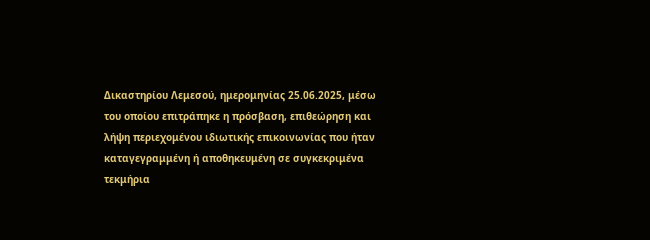Δικαστηρίου Λεμεσού, ημερομηνίας 25.06.2025, μέσω του οποίου επιτράπηκε η πρόσβαση, επιθεώρηση και λήψη περιεχομένου ιδιωτικής επικοινωνίας που ήταν καταγεγραμμένη ή αποθηκευμένη σε συγκεκριμένα τεκμήρια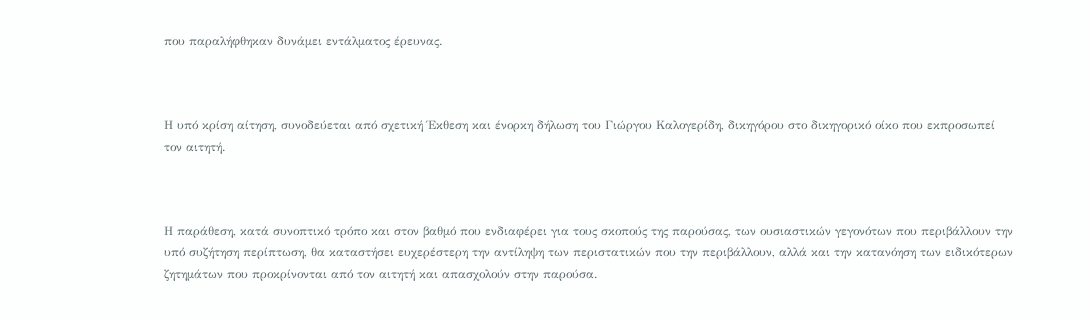που παραλήφθηκαν δυνάμει εντάλματος έρευνας.



Η υπό κρίση αίτηση, συνοδεύεται από σχετική Έκθεση και ένορκη δήλωση του Γιώργου Καλογερίδη, δικηγόρου στο δικηγορικό οίκο που εκπροσωπεί τον αιτητή.



Η παράθεση, κατά συνοπτικό τρόπο και στον βαθμό που ενδιαφέρει για τους σκοπούς της παρούσας, των ουσιαστικών γεγονότων που περιβάλλουν την υπό συζήτηση περίπτωση, θα καταστήσει ευχερέστερη την αντίληψη των περιστατικών που την περιβάλλουν, αλλά και την κατανόηση των ειδικότερων ζητημάτων που προκρίνονται από τον αιτητή και απασχολούν στην παρούσα.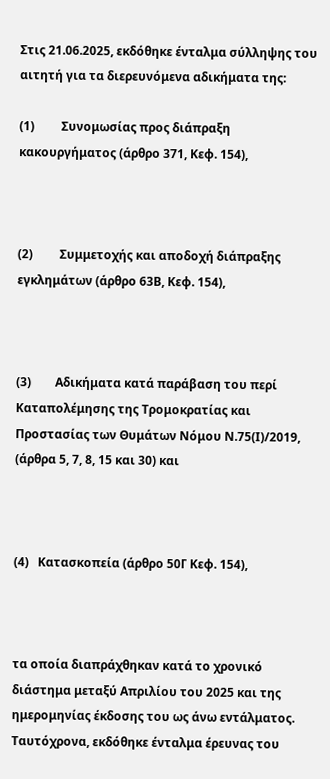Στις 21.06.2025, εκδόθηκε ένταλμα σύλληψης του αιτητή για τα διερευνόμενα αδικήματα της:

(1)         Συνομωσίας προς διάπραξη κακουργήματος (άρθρο 371, Κεφ. 154),



(2)         Συμμετοχής και αποδοχή διάπραξης εγκλημάτων (άρθρο 63Β, Κεφ. 154),



(3)        Αδικήματα κατά παράβαση του περί Καταπολέμησης της Τρομοκρατίας και Προστασίας των Θυμάτων Νόμου Ν.75(Ι)/2019, (άρθρα 5, 7, 8, 15 και 30) και



(4)   Κατασκοπεία (άρθρο 50Γ Κεφ. 154),



τα οποία διαπράχθηκαν κατά το χρονικό διάστημα μεταξύ Απριλίου του 2025 και της ημερομηνίας έκδοσης του ως άνω εντάλματος.  Ταυτόχρονα, εκδόθηκε ένταλμα έρευνας του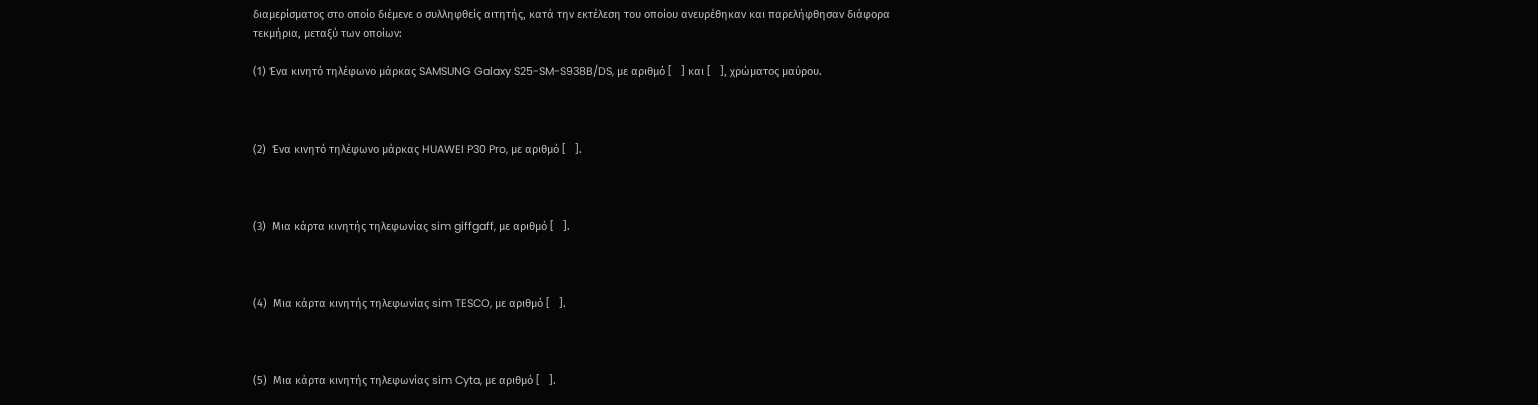διαμερίσματος στο οποίο διέμενε ο συλληφθείς αιτητής, κατά την εκτέλεση του οποίου ανευρέθηκαν και παρελήφθησαν διάφορα τεκμήρια, μεταξύ των οποίων:

(1) Ένα κινητό τηλέφωνο μάρκας SAMSUNG Galaxy S25-SM-S938B/DS, με αριθμό [   ] και [   ], χρώματος μαύρου.



(2)  Ένα κινητό τηλέφωνο μάρκας HUAWEI P30 Pro, με αριθμό [   ].



(3)  Μια κάρτα κινητής τηλεφωνίας sim giffgaff, με αριθμό [   ].



(4)  Μια κάρτα κινητής τηλεφωνίας sim TESCO, με αριθμό [   ].



(5)  Μια κάρτα κινητής τηλεφωνίας sim Cyta, με αριθμό [   ].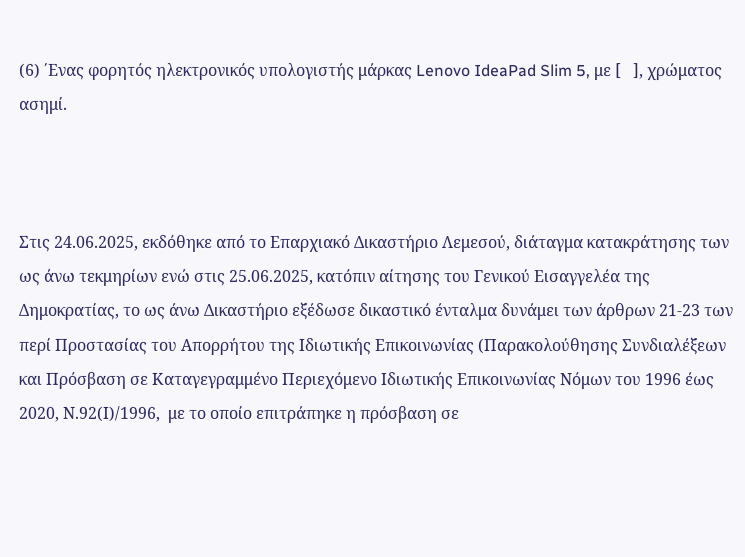(6) ΄Ενας φορητός ηλεκτρονικός υπολογιστής μάρκας Lenovo IdeaPad Slim 5, με [   ], χρώματος ασημί.



Στις 24.06.2025, εκδόθηκε από το Επαρχιακό Δικαστήριο Λεμεσού, διάταγμα κατακράτησης των ως άνω τεκμηρίων ενώ στις 25.06.2025, κατόπιν αίτησης του Γενικού Εισαγγελέα της Δημοκρατίας, το ως άνω Δικαστήριο εξέδωσε δικαστικό ένταλμα δυνάμει των άρθρων 21-23 των περί Προστασίας του Απορρήτου της Ιδιωτικής Επικοινωνίας (Παρακολούθησης Συνδιαλέξεων και Πρόσβαση σε Καταγεγραμμένο Περιεχόμενο Ιδιωτικής Επικοινωνίας Νόμων του 1996 έως 2020, Ν.92(Ι)/1996,  με το οποίο επιτράπηκε η πρόσβαση σε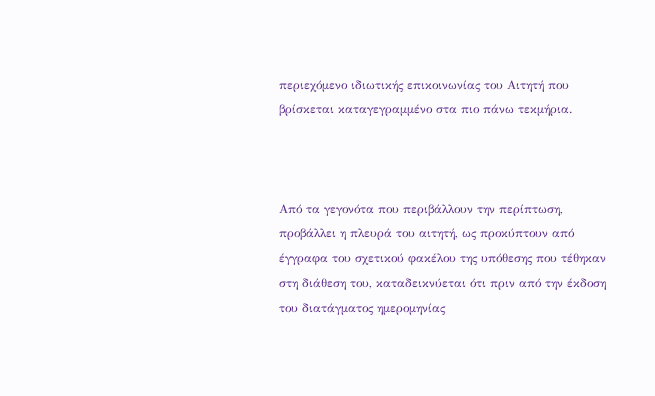περιεχόμενο ιδιωτικής επικοινωνίας του Αιτητή που βρίσκεται καταγεγραμμένο στα πιο πάνω τεκμήρια.



Από τα γεγονότα που περιβάλλουν την περίπτωση, προβάλλει η πλευρά του αιτητή, ως προκύπτουν από έγγραφα του σχετικού φακέλου της υπόθεσης που τέθηκαν στη διάθεση του, καταδεικνύεται ότι πριν από την έκδοση του διατάγματος ημερομηνίας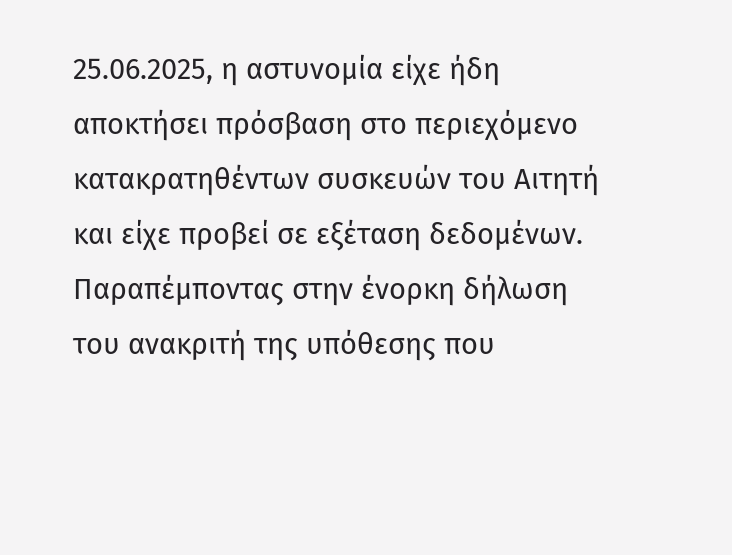25.06.2025, η αστυνομία είχε ήδη αποκτήσει πρόσβαση στο περιεχόμενο κατακρατηθέντων συσκευών του Αιτητή και είχε προβεί σε εξέταση δεδομένων.  Παραπέμποντας στην ένορκη δήλωση του ανακριτή της υπόθεσης που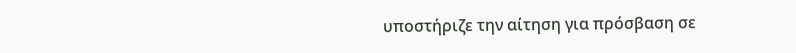υποστήριζε την αίτηση για πρόσβαση σε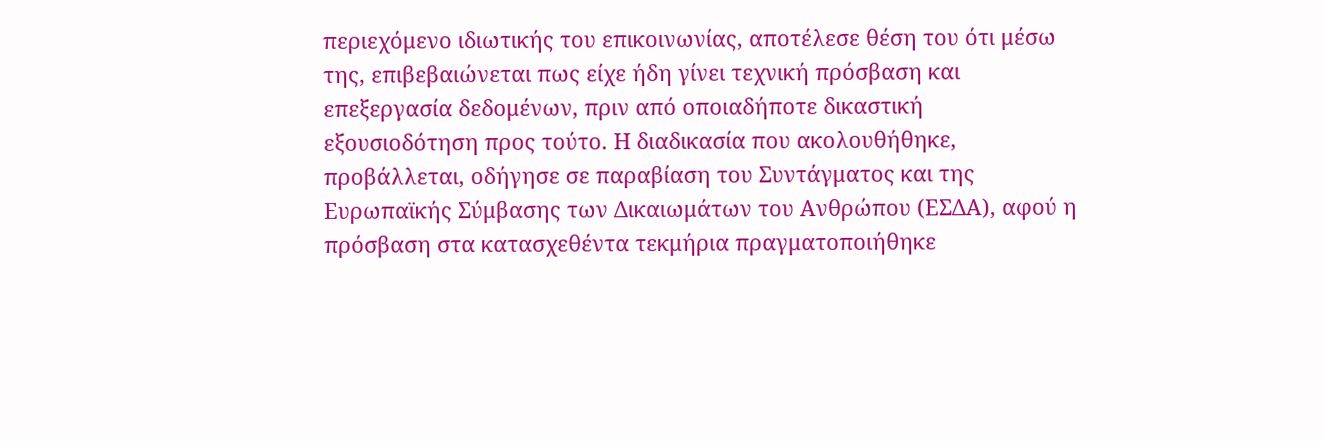περιεχόμενο ιδιωτικής του επικοινωνίας, αποτέλεσε θέση του ότι μέσω της, επιβεβαιώνεται πως είχε ήδη γίνει τεχνική πρόσβαση και επεξεργασία δεδομένων, πριν από οποιαδήποτε δικαστική εξουσιοδότηση προς τούτο. Η διαδικασία που ακολουθήθηκε, προβάλλεται, οδήγησε σε παραβίαση του Συντάγματος και της Ευρωπαϊκής Σύμβασης των Δικαιωμάτων του Ανθρώπου (ΕΣΔΑ), αφού η πρόσβαση στα κατασχεθέντα τεκμήρια πραγματοποιήθηκε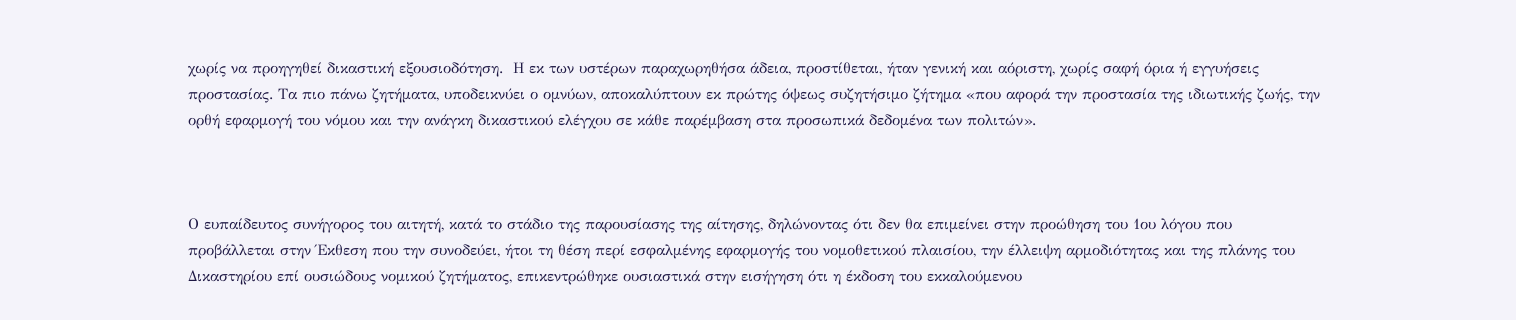χωρίς να προηγηθεί δικαστική εξουσιοδότηση.  Η εκ των υστέρων παραχωρηθήσα άδεια, προστίθεται, ήταν γενική και αόριστη, χωρίς σαφή όρια ή εγγυήσεις προστασίας. Τα πιο πάνω ζητήματα, υποδεικνύει ο ομνύων, αποκαλύπτουν εκ πρώτης όψεως συζητήσιμο ζήτημα «που αφορά την προστασία της ιδιωτικής ζωής, την ορθή εφαρμογή του νόμου και την ανάγκη δικαστικού ελέγχου σε κάθε παρέμβαση στα προσωπικά δεδομένα των πολιτών».



Ο ευπαίδευτος συνήγορος του αιτητή, κατά το στάδιο της παρουσίασης της αίτησης, δηλώνοντας ότι δεν θα επιμείνει στην προώθηση του 1ου λόγου που προβάλλεται στην Έκθεση που την συνοδεύει, ήτοι τη θέση περί εσφαλμένης εφαρμογής του νομοθετικού πλαισίου, την έλλειψη αρμοδιότητας και της πλάνης του Δικαστηρίου επί ουσιώδους νομικού ζητήματος, επικεντρώθηκε ουσιαστικά στην εισήγηση ότι η έκδοση του εκκαλούμενου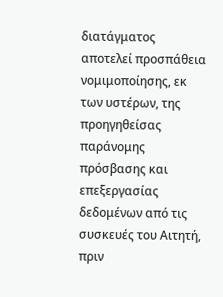διατάγματος αποτελεί προσπάθεια νομιμοποίησης, εκ των υστέρων, της προηγηθείσας παράνομης πρόσβασης και επεξεργασίας δεδομένων από τις συσκευές του Αιτητή, πριν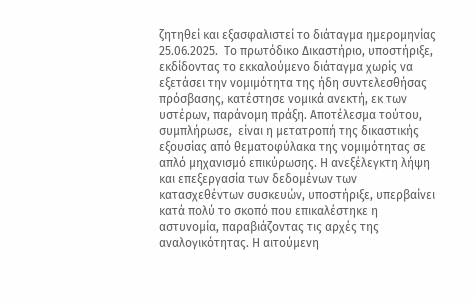ζητηθεί και εξασφαλιστεί το διάταγμα ημερομηνίας 25.06.2025.  Το πρωτόδικο Δικαστήριο, υποστήριξε, εκδίδοντας το εκκαλούμενο διάταγμα χωρίς να εξετάσει την νομιμότητα της ήδη συντελεσθήσας πρόσβασης, κατέστησε νομικά ανεκτή, εκ των υστέρων, παράνομη πράξη. Αποτέλεσμα τούτου, συμπλήρωσε,  είναι η μετατροπή της δικαστικής εξουσίας από θεματοφύλακα της νομιμότητας σε απλό μηχανισμό επικύρωσης. Η ανεξέλεγκτη λήψη και επεξεργασία των δεδομένων των κατασχεθέντων συσκευών, υποστήριξε, υπερβαίνει κατά πολύ το σκοπό που επικαλέστηκε η αστυνομία, παραβιάζοντας τις αρχές της αναλογικότητας. Η αιτούμενη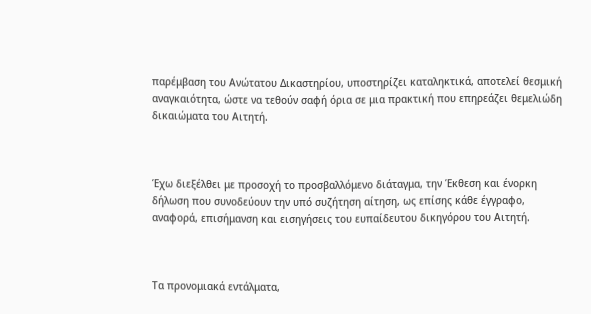παρέμβαση του Ανώτατου Δικαστηρίου, υποστηρίζει καταληκτικά, αποτελεί θεσμική αναγκαιότητα, ώστε να τεθούν σαφή όρια σε μια πρακτική που επηρεάζει θεμελιώδη δικαιώματα του Αιτητή.



Έχω διεξέλθει με προσοχή το προσβαλλόμενο διάταγμα, την Έκθεση και ένορκη δήλωση που συνοδεύουν την υπό συζήτηση αίτηση, ως επίσης κάθε έγγραφο, αναφορά, επισήμανση και εισηγήσεις του ευπαίδευτου δικηγόρου του Αιτητή.



Τα προνομιακά εντάλματα,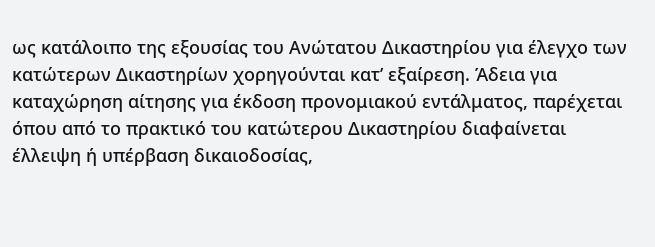ως κατάλοιπο της εξουσίας του Ανώτατου Δικαστηρίου για έλεγχο των κατώτερων Δικαστηρίων χορηγούνται κατ’ εξαίρεση. Άδεια για καταχώρηση αίτησης για έκδοση προνομιακού εντάλματος, παρέχεται όπου από το πρακτικό του κατώτερου Δικαστηρίου διαφαίνεται έλλειψη ή υπέρβαση δικαιοδοσίας,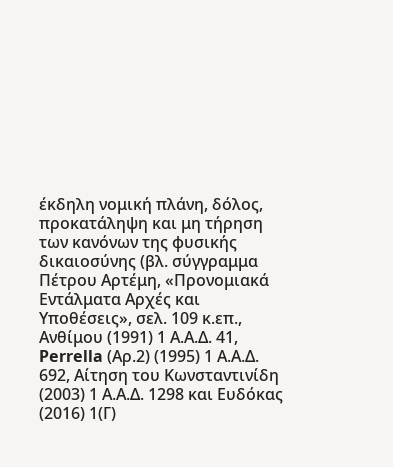έκδηλη νομική πλάνη, δόλος, προκατάληψη και μη τήρηση των κανόνων της φυσικής δικαιοσύνης (βλ. σύγγραμμα Πέτρου Αρτέμη, «Προνομιακά Εντάλματα Αρχές και Υποθέσεις», σελ. 109 κ.επ., Ανθίμου (1991) 1 Α.Α.Δ. 41, Perrella (Αρ.2) (1995) 1 Α.Α.Δ. 692, Αίτηση του Κωνσταντινίδη (2003) 1 Α.Α.Δ. 1298 και Ευδόκας (2016) 1(Γ)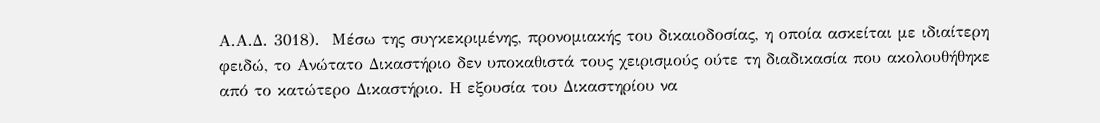Α.Α.Δ. 3018).  Μέσω της συγκεκριμένης, προνομιακής του δικαιοδοσίας, η οποία ασκείται με ιδιαίτερη φειδώ, το Ανώτατο Δικαστήριο δεν υποκαθιστά τους χειρισμούς ούτε τη διαδικασία που ακολουθήθηκε από το κατώτερο Δικαστήριο. Η εξουσία του Δικαστηρίου να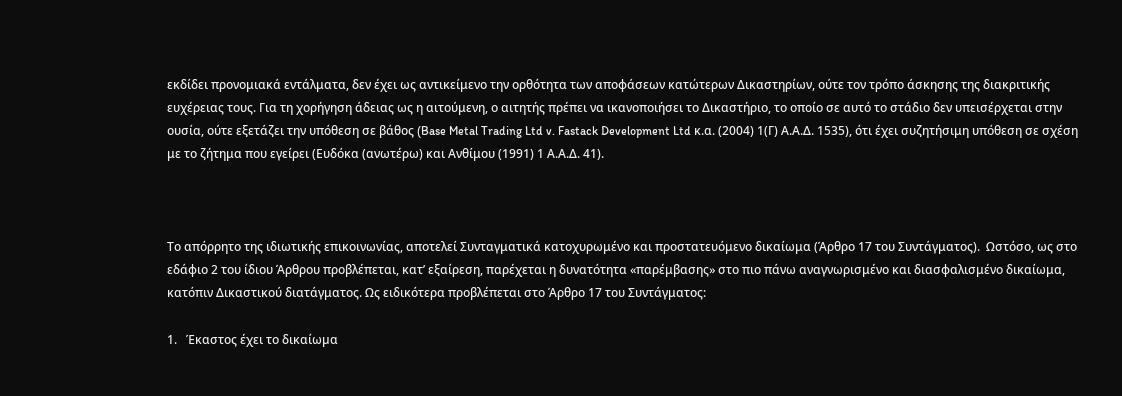εκδίδει προνομιακά εντάλματα, δεν έχει ως αντικείμενο την ορθότητα των αποφάσεων κατώτερων Δικαστηρίων, ούτε τον τρόπο άσκησης της διακριτικής ευχέρειας τους. Για τη χορήγηση άδειας ως η αιτούμενη, ο αιτητής πρέπει να ικανοποιήσει το Δικαστήριο, το οποίο σε αυτό το στάδιο δεν υπεισέρχεται στην ουσία, ούτε εξετάζει την υπόθεση σε βάθος (Base Metal Trading Ltd v. Fastack Development Ltd κ.α. (2004) 1(Γ) Α.Α.Δ. 1535), ότι έχει συζητήσιμη υπόθεση σε σχέση με το ζήτημα που εγείρει (Ευδόκα (ανωτέρω) και Ανθίμου (1991) 1 Α.Α.Δ. 41).



Το απόρρητο της ιδιωτικής επικοινωνίας, αποτελεί Συνταγματικά κατοχυρωμένο και προστατευόμενο δικαίωμα (Άρθρο 17 του Συντάγματος).  Ωστόσο, ως στο εδάφιο 2 του ίδιου Άρθρου προβλέπεται, κατ’ εξαίρεση, παρέχεται η δυνατότητα «παρέμβασης» στο πιο πάνω αναγνωρισμένο και διασφαλισμένο δικαίωμα, κατόπιν Δικαστικού διατάγματος. Ως ειδικότερα προβλέπεται στο Άρθρο 17 του Συντάγματος:

1.   Έκαστος έχει το δικαίωµα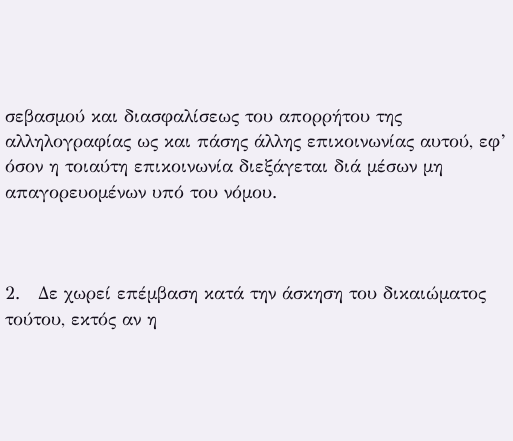σεβασµού και διασφαλίσεως του απορρήτου της αλληλογραφίας ως και πάσης άλλης επικοινωνίας αυτού, εφ’ όσον η τοιαύτη επικοινωνία διεξάγεται διά µέσων µη απαγορευοµένων υπό του νόµου.



2.   ∆ε χωρεί επέµβαση κατά την άσκηση του δικαιώµατος τούτου, εκτός αν η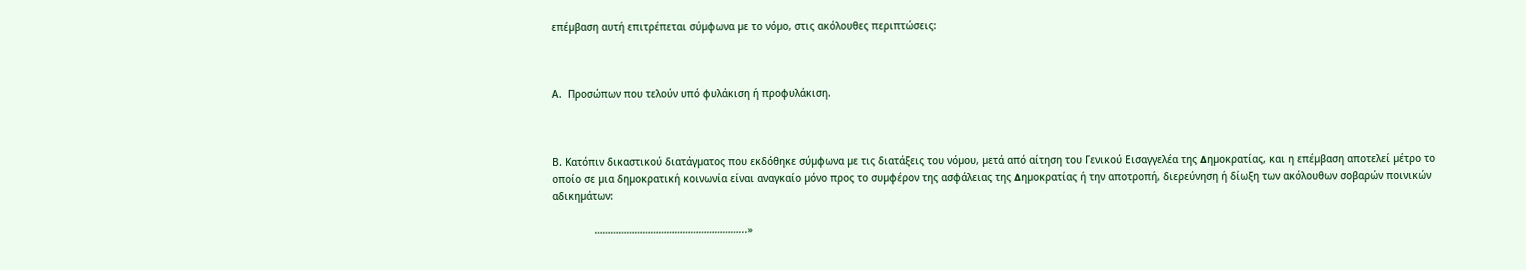επέµβαση αυτή επιτρέπεται σύµφωνα µε το νόµο, στις ακόλουθες περιπτώσεις:



Α.  Προσώπων που τελούν υπό φυλάκιση ή προφυλάκιση.



Β. Κατόπιν δικαστικού διατάγµατος που εκδόθηκε σύµφωνα µε τις διατάξεις του νόµου, µετά από αίτηση του Γενικού Εισαγγελέα της ∆ηµοκρατίας, και η επέµβαση αποτελεί µέτρο το οποίο σε µια δηµοκρατική κοινωνία είναι αναγκαίο µόνο προς το συµφέρον της ασφάλειας της ∆ηµοκρατίας ή την αποτροπή, διερεύνηση ή δίωξη των ακόλουθων σοβαρών ποινικών αδικηµάτων:

              ………………………………………………...»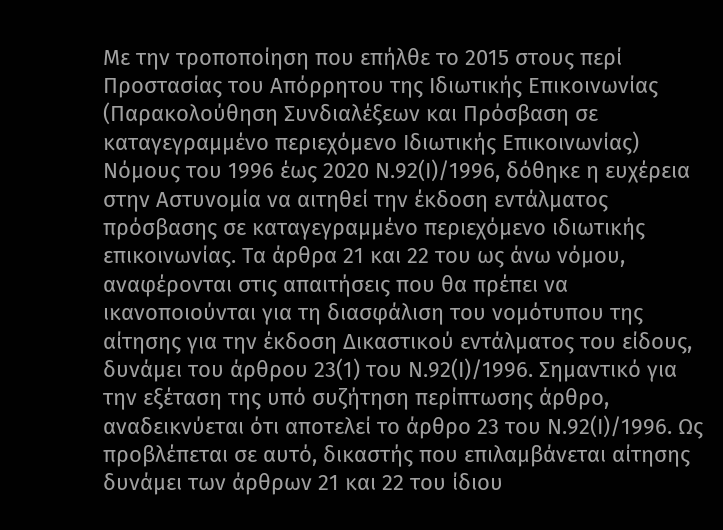Με την τροποποίηση που επήλθε το 2015 στους περί Προστασίας του Απόρρητου της Ιδιωτικής Επικοινωνίας (Παρακολούθηση Συνδιαλέξεων και Πρόσβαση σε καταγεγραμμένο περιεχόμενο Ιδιωτικής Επικοινωνίας) Νόμους του 1996 έως 2020 Ν.92(Ι)/1996, δόθηκε η ευχέρεια στην Αστυνομία να αιτηθεί την έκδοση εντάλματος πρόσβασης σε καταγεγραμμένο περιεχόμενο ιδιωτικής επικοινωνίας. Τα άρθρα 21 και 22 του ως άνω νόμου, αναφέρονται στις απαιτήσεις που θα πρέπει να ικανοποιούνται για τη διασφάλιση του νομότυπου της αίτησης για την έκδοση Δικαστικού εντάλματος του είδους, δυνάμει του άρθρου 23(1) του Ν.92(Ι)/1996. Σημαντικό για την εξέταση της υπό συζήτηση περίπτωσης άρθρο, αναδεικνύεται ότι αποτελεί το άρθρο 23 του Ν.92(Ι)/1996. Ως προβλέπεται σε αυτό, δικαστής που επιλαμβάνεται αίτησης δυνάμει των άρθρων 21 και 22 του ίδιου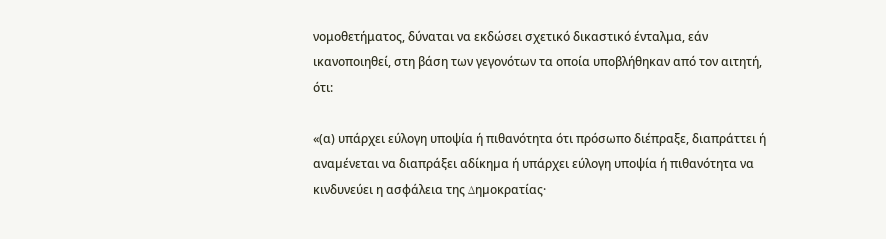νομοθετήματος, δύναται να εκδώσει σχετικό δικαστικό ένταλμα, εάν ικανοποιηθεί, στη βάση των γεγονότων τα οποία υποβλήθηκαν από τον αιτητή, ότι:

«(α) υπάρχει εύλογη υποψία ή πιθανότητα ότι πρόσωπο διέπραξε, διαπράττει ή αναµένεται να διαπράξει αδίκηµα ή υπάρχει εύλογη υποψία ή πιθανότητα να κινδυνεύει η ασφάλεια της ∆ηµοκρατίας·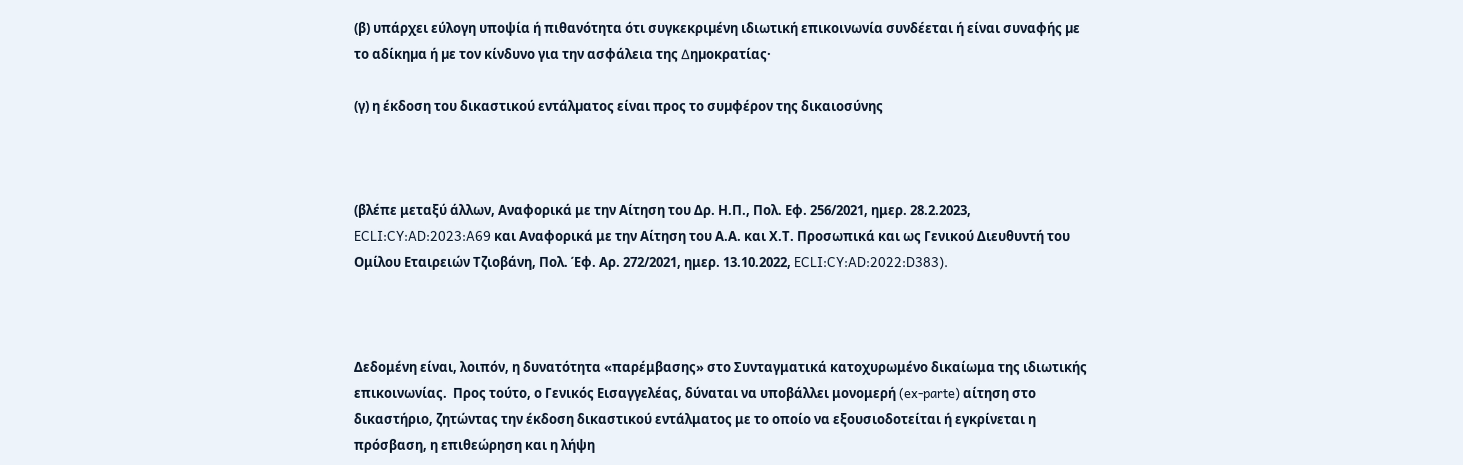(β) υπάρχει εύλογη υποψία ή πιθανότητα ότι συγκεκριµένη ιδιωτική επικοινωνία συνδέεται ή είναι συναφής µε το αδίκηµα ή µε τον κίνδυνο για την ασφάλεια της ∆ηµοκρατίας·

(γ) η έκδοση του δικαστικού εντάλµατος είναι προς το συµφέρον της δικαιοσύνης



(βλέπε μεταξύ άλλων, Αναφορικά με την Αίτηση του Δρ. Η.Π., Πολ. Εφ. 256/2021, ημερ. 28.2.2023, ECLI:CY:AD:2023:A69 και Αναφορικά με την Αίτηση του Α.Α. και Χ.Τ. Προσωπικά και ως Γενικού Διευθυντή του Ομίλου Εταιρειών Τζιοβάνη, Πολ. Έφ. Αρ. 272/2021, ημερ. 13.10.2022, ECLI:CY:AD:2022:D383).



Δεδομένη είναι, λοιπόν, η δυνατότητα «παρέμβασης» στο Συνταγματικά κατοχυρωμένο δικαίωμα της ιδιωτικής επικοινωνίας.  Προς τούτο, ο Γενικός Εισαγγελέας, δύναται να υποβάλλει μονομερή (ex-parte) αίτηση στο δικαστήριο, ζητώντας την έκδοση δικαστικού εντάλματος με το οποίο να εξουσιοδοτείται ή εγκρίνεται η πρόσβαση, η επιθεώρηση και η λήψη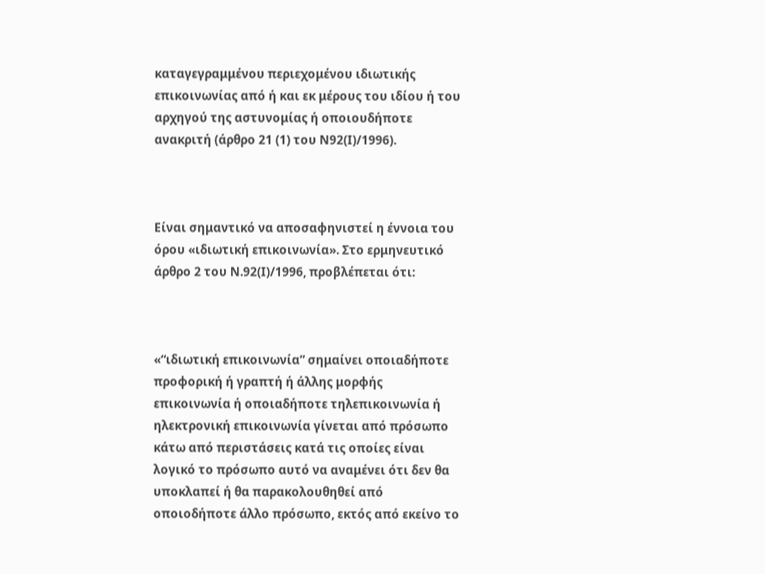καταγεγραμμένου περιεχομένου ιδιωτικής επικοινωνίας από ή και εκ μέρους του ιδίου ή του αρχηγού της αστυνομίας ή οποιουδήποτε ανακριτή (άρθρο 21 (1) του Ν92(Ι)/1996).



Είναι σημαντικό να αποσαφηνιστεί η έννοια του όρου «ιδιωτική επικοινωνία». Στο ερμηνευτικό άρθρο 2 του Ν.92(Ι)/1996, προβλέπεται ότι:



«“ιδιωτική επικοινωνία” σημαίνει οποιαδήποτε προφορική ή γραπτή ή άλλης μορφής επικοινωνία ή οποιαδήποτε τηλεπικοινωνία ή ηλεκτρονική επικοινωνία γίνεται από πρόσωπο κάτω από περιστάσεις κατά τις οποίες είναι λογικό το πρόσωπο αυτό να αναμένει ότι δεν θα υποκλαπεί ή θα παρακολουθηθεί από οποιοδήποτε άλλο πρόσωπο, εκτός από εκείνο το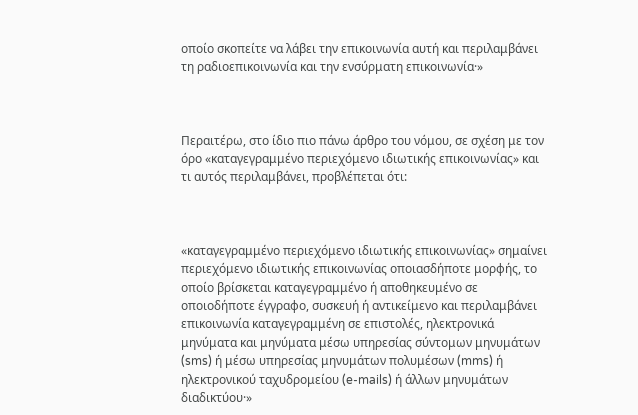οποίο σκοπείτε να λάβει την επικοινωνία αυτή και περιλαμβάνει τη ραδιοεπικοινωνία και την ενσύρματη επικοινωνία·»



Περαιτέρω, στο ίδιο πιο πάνω άρθρο του νόμου, σε σχέση με τον όρο «καταγεγραμμένο περιεχόμενο ιδιωτικής επικοινωνίας» και τι αυτός περιλαμβάνει, προβλέπεται ότι:



«καταγεγραμμένο περιεχόμενο ιδιωτικής επικοινωνίας» σημαίνει περιεχόμενο ιδιωτικής επικοινωνίας οποιασδήποτε μορφής, το οποίο βρίσκεται καταγεγραμμένο ή αποθηκευμένο σε οποιοδήποτε έγγραφο, συσκευή ή αντικείμενο και περιλαμβάνει επικοινωνία καταγεγραμμένη σε επιστολές, ηλεκτρονικά μηνύματα και μηνύματα μέσω υπηρεσίας σύντομων μηνυμάτων (sms) ή μέσω υπηρεσίας μηνυμάτων πολυμέσων (mms) ή ηλεκτρονικού ταχυδρομείου (e-mails) ή άλλων μηνυμάτων διαδικτύου·»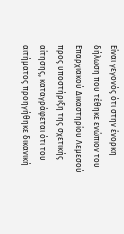Είναι γεγονός ότι στην ένορκη δήλωση που τέθηκε ενώπιον του Επαρχιακού Δικαστηρίου Λεμεσού προς υποστήριξη της σχετικής αίτησης, καταγράφεται ότι του αιτήματος προηγήθηκε δικανική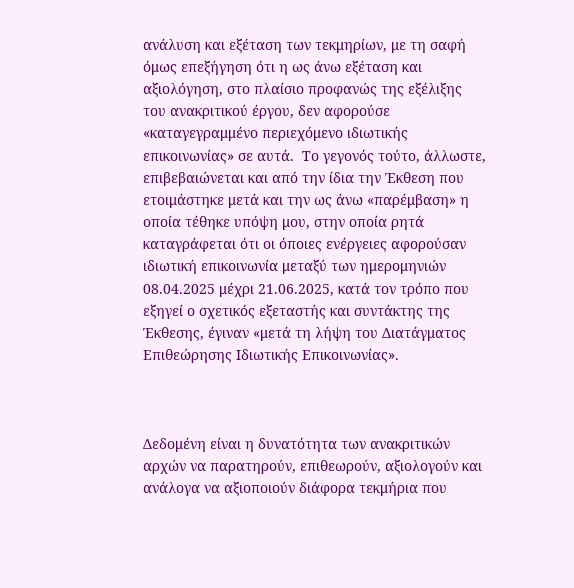ανάλυση και εξέταση των τεκμηρίων, με τη σαφή όμως επεξήγηση ότι η ως άνω εξέταση και αξιολόγηση, στο πλαίσιο προφανώς της εξέλιξης  του ανακριτικού έργου, δεν αφορούσε «καταγεγραμμένο περιεχόμενο ιδιωτικής επικοινωνίας» σε αυτά.  Το γεγονός τούτο, άλλωστε, επιβεβαιώνεται και από την ίδια την Έκθεση που ετοιμάστηκε μετά και την ως άνω «παρέμβαση» η οποία τέθηκε υπόψη μου, στην οποία ρητά καταγράφεται ότι οι όποιες ενέργειες αφορούσαν ιδιωτική επικοινωνία μεταξύ των ημερομηνιών 08.04.2025 μέχρι 21.06.2025, κατά τον τρόπο που εξηγεί ο σχετικός εξεταστής και συντάκτης της Έκθεσης, έγιναν «μετά τη λήψη του Διατάγματος Επιθεώρησης Ιδιωτικής Επικοινωνίας».



Δεδομένη είναι η δυνατότητα των ανακριτικών αρχών να παρατηρούν, επιθεωρούν, αξιολογούν και ανάλογα να αξιοποιούν διάφορα τεκμήρια που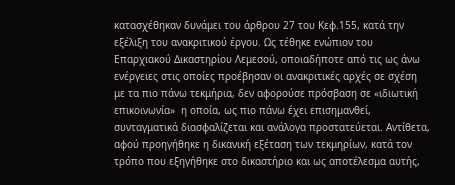κατασχέθηκαν δυνάμει του άρθρου 27 του Κεφ.155, κατά την εξέλιξη του ανακριτικού έργου. Ως τέθηκε ενώπιον του Επαρχιακού Δικαστηρίου Λεμεσού, οποιαδήποτε από τις ως άνω ενέργειες στις οποίες προέβησαν οι ανακριτικές αρχές σε σχέση με τα πιο πάνω τεκμήρια, δεν αφορούσε πρόσβαση σε «ιδιωτική επικοινωνία»  η οποία, ως πιο πάνω έχει επισημανθεί, συνταγματικά διασφαλίζεται και ανάλογα προστατεύεται. Αντίθετα, αφού προηγήθηκε η δικανική εξέταση των τεκμηρίων, κατά τον τρόπο που εξηγήθηκε στο δικαστήριο και ως αποτέλεσμα αυτής,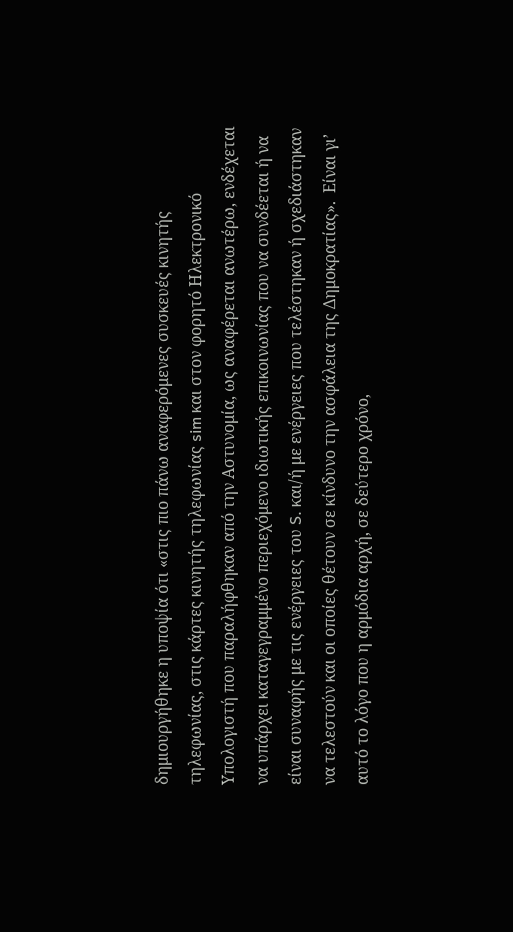δημιουργήθηκε η υποψία ότι «στις πιο πάνω αναφερόμενες συσκευές κινητής τηλεφωνίας, στις κάρτες κινητής τηλεφωνίας sim και στον φορητό Ηλεκτρονικό Υπολογιστή που παραλήφθηκαν από την Αστυνομία, ως αναφέρεται ανωτέρω, ενδέχεται να υπάρχει καταγεγραμμένο περιεχόμενο ιδιωτικής επικοινωνίας που να συνδέεται ή να είναι συναφής με τις ενέργειες του S. και/ή με ενέργειες που τελέστηκαν ή σχεδιάστηκαν να τελεστούν και οι οποίες θέτουν σε κίνδυνο την ασφάλεια της Δημοκρατίας».  Είναι γι’ αυτό το λόγο που η αρμόδια αρχή, σε δεύτερο χρόνο,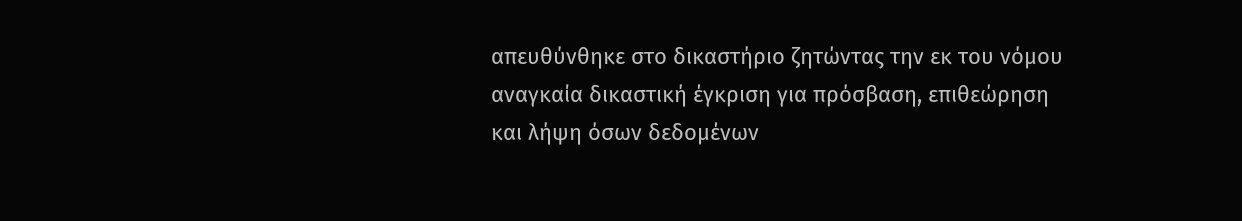απευθύνθηκε στο δικαστήριο ζητώντας την εκ του νόμου αναγκαία δικαστική έγκριση για πρόσβαση, επιθεώρηση και λήψη όσων δεδομένων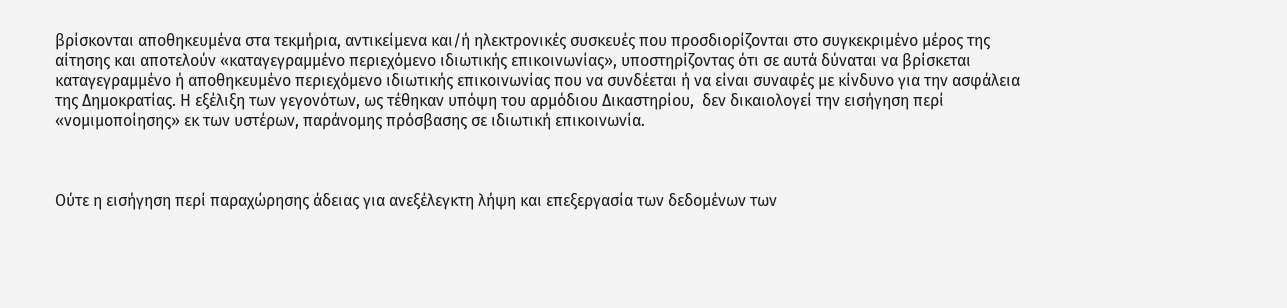βρίσκονται αποθηκευμένα στα τεκμήρια, αντικείμενα και/ή ηλεκτρονικές συσκευές που προσδιορίζονται στο συγκεκριμένο μέρος της αίτησης και αποτελούν «καταγεγραμμένο περιεχόμενο ιδιωτικής επικοινωνίας», υποστηρίζοντας ότι σε αυτά δύναται να βρίσκεται καταγεγραμμένο ή αποθηκευμένο περιεχόμενο ιδιωτικής επικοινωνίας που να συνδέεται ή να είναι συναφές με κίνδυνο για την ασφάλεια της Δημοκρατίας. Η εξέλιξη των γεγονότων, ως τέθηκαν υπόψη του αρμόδιου Δικαστηρίου,  δεν δικαιολογεί την εισήγηση περί «νομιμοποίησης» εκ των υστέρων, παράνομης πρόσβασης σε ιδιωτική επικοινωνία.



Ούτε η εισήγηση περί παραχώρησης άδειας για ανεξέλεγκτη λήψη και επεξεργασία των δεδομένων των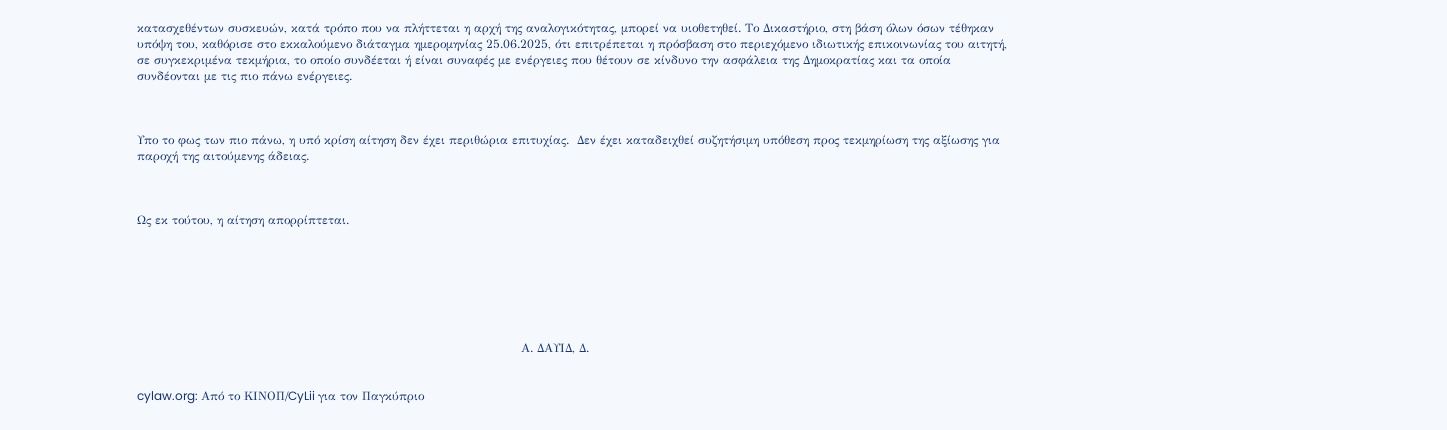κατασχεθέντων συσκευών, κατά τρόπο που να πλήττεται η αρχή της αναλογικότητας, μπορεί να υιοθετηθεί. Το Δικαστήριο, στη βάση όλων όσων τέθηκαν υπόψη του, καθόρισε στο εκκαλούμενο διάταγμα ημερομηνίας 25.06.2025, ότι επιτρέπεται η πρόσβαση στο περιεχόμενο ιδιωτικής επικοινωνίας του αιτητή, σε συγκεκριμένα τεκμήρια, το οποίο συνδέεται ή είναι συναφές με ενέργειες που θέτουν σε κίνδυνο την ασφάλεια της Δημοκρατίας και τα οποία συνδέονται με τις πιο πάνω ενέργειες.



Υπο το φως των πιο πάνω, η υπό κρίση αίτηση δεν έχει περιθώρια επιτυχίας.  Δεν έχει καταδειχθεί συζητήσιμη υπόθεση προς τεκμηρίωση της αξίωσης για παροχή της αιτούμενης άδειας.



Ως εκ τούτου, η αίτηση απορρίπτεται.







                                                                                                Α. ΔΑΥΙΔ, Δ.


cylaw.org: Από το ΚΙΝOΠ/CyLii για τον Παγκύπριο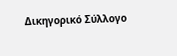Δικηγορικό Σύλλογο